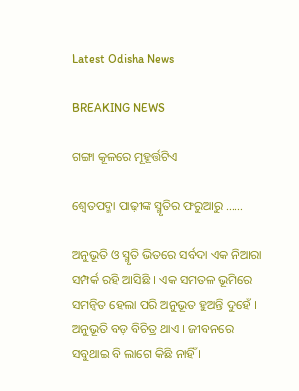Latest Odisha News

BREAKING NEWS

ଗଙ୍ଗା କୂଳରେ ମୂହୂର୍ତ୍ତଟିଏ

ଶ୍ୱେତପଦ୍ମା ପାଢ଼ୀଙ୍କ ସ୍ମୃତିର ଫରୁଆରୁ ……

ଅନୁଭୂତି ଓ ସ୍ମୃତି ଭିତରେ ସର୍ବଦା ଏକ ନିଆରା ସମ୍ପର୍କ ରହି ଆସିଛି । ଏକ ସମତଳ ଭୂମିରେ ସମନ୍ଵିତ ହେଲା ପରି ଅନୁଭୂତ ହୁଅନ୍ତି ଦୁହେଁ । ଅନୁଭୂତି ବଡ଼ ବିଚିତ୍ର ଥାଏ । ଜୀବନରେ ସବୁଥାଇ ବି ଲାଗେ କିଛି ନାହିଁ ।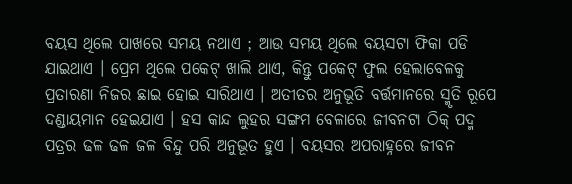ବୟସ ଥିଲେ ପାଖରେ ସମୟ ନଥାଏ ; ଆଉ ସମୟ ଥିଲେ ବୟସଟା ଫିକା ପଡି ଯାଇଥାଏ । ପ୍ରେମ ଥିଲେ ପକେଟ୍ ଖାଲି ଥାଏ, କିନ୍ତୁ ପକେଟ୍ ଫୁଲ ହେଲାବେଳକୁ ପ୍ରତାରଣା ନିଜର ଛାଇ ହୋଇ ସାରିଥାଏ । ଅତୀତର ଅନୁଭୂତି ବର୍ତ୍ତମାନରେ ସ୍ମୃତି ରୂପେ ଦଣ୍ଡାୟମାନ ହେଇଯାଏ । ହସ କାନ୍ଦ ଲୁହର ସଙ୍ଗମ ବେଳାରେ ଜୀବନଟା ଠିକ୍ ପଦ୍ମ ପତ୍ରର ଢଳ ଢଳ ଜଳ ବିନ୍ଦୁ ପରି ଅନୁଭୂତ ହୁଏ । ବୟସର ଅପରାହ୍ନରେ ଜୀବନ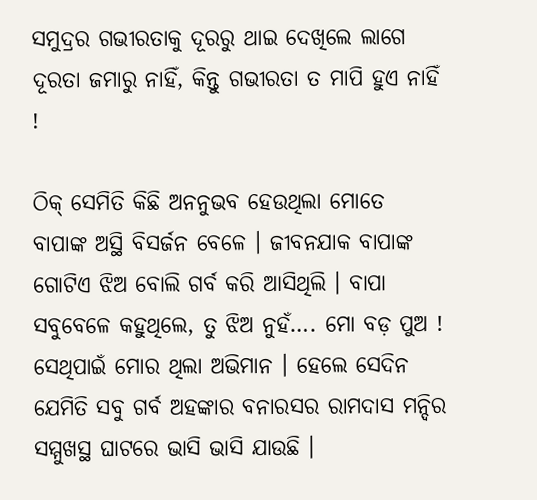ସମୁଦ୍ରର ଗଭୀରତାକୁ ଦୂରରୁ ଥାଇ ଦେଖିଲେ ଲାଗେ ଦୂରତା ଜମାରୁ ନାହିଁ, କିନ୍ତୁ ଗଭୀରତା ତ ମାପି ହୁଏ ନାହିଁ !

ଠିକ୍ ସେମିତି କିଛି ଅନନୁଭବ ହେଉଥିଲା ମୋତେ ବାପାଙ୍କ ଅସ୍ଥି ବିସର୍ଜନ ବେଳେ । ଜୀବନଯାକ ବାପାଙ୍କ ଗୋଟିଏ ଝିଅ ବୋଲି ଗର୍ବ କରି ଆସିଥିଲି । ବାପା ସବୁବେଳେ କହୁଥିଲେ, ତୁ ଝିଅ ନୁହଁ…. ମୋ ବଡ଼ ପୁଅ ! ସେଥିପାଇଁ ମୋର ଥିଲା ଅଭିମାନ । ହେଲେ ସେଦିନ ଯେମିତି ସବୁ ଗର୍ବ ଅହଙ୍କାର ବନାରସର ରାମଦାସ ମନ୍ଦିର ସମ୍ମୁଖସ୍ଥ ଘାଟରେ ଭାସି ଭାସି ଯାଉଛି ।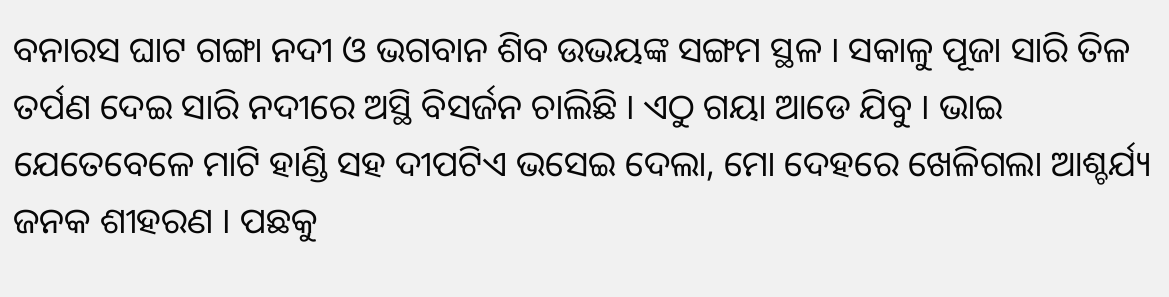ବନାରସ ଘାଟ ଗଙ୍ଗା ନଦୀ ଓ ଭଗବାନ ଶିବ ଉଭୟଙ୍କ ସଙ୍ଗମ ସ୍ଥଳ । ସକାଳୁ ପୂଜା ସାରି ତିଳ ତର୍ପଣ ଦେଇ ସାରି ନଦୀରେ ଅସ୍ଥି ବିସର୍ଜନ ଚାଲିଛି । ଏଠୁ ଗୟା ଆଡେ ଯିବୁ । ଭାଇ ଯେତେବେଳେ ମାଟି ହାଣ୍ଡି ସହ ଦୀପଟିଏ ଭସେଇ ଦେଲା, ମୋ ଦେହରେ ଖେଳିଗଲା ଆଶ୍ଚର୍ଯ୍ୟ ଜନକ ଶୀହରଣ । ପଛକୁ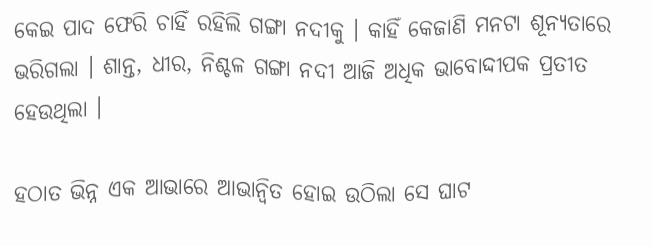କେଇ ପାଦ ଫେରି ଚାହିଁ ରହିଲି ଗଙ୍ଗା ନଦୀକୁ । କାହିଁ କେଜାଣି ମନଟା ଶୂନ୍ୟତାରେ ଭରିଗଲା । ଶାନ୍ତ, ଧୀର, ନିଶ୍ଚଳ ଗଙ୍ଗା ନଦୀ ଆଜି ଅଧିକ ଭାବୋଦ୍ଦୀପକ ପ୍ରତୀତ ହେଉଥିଲା ।

ହଠାତ ଭିନ୍ନ ଏକ ଆଭାରେ ଆଭାନ୍ବିତ ହୋଇ ଉଠିଲା ସେ ଘାଟ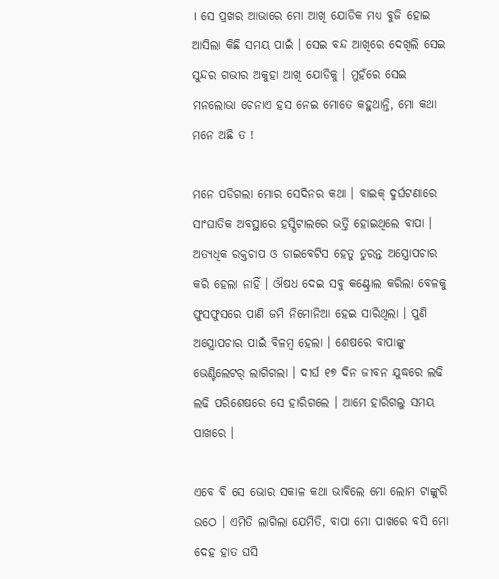। ସେ ପ୍ରଖର ଆଭାରେ ମୋ ଆଖି ଯୋଡିକ ମଧ୍ୟ ବୁଜି ହୋଇ ଆସିଲା କିଛି ସମୟ ପାଇଁ । ସେଇ ବନ୍ଦ ଆଖିରେ ଦେଖିଲି ସେଇ ସୁନ୍ଦର ଗଭୀର ଅକୁହା ଆଖି ଯୋଡିକୁ । ମୁହଁରେ ସେଇ ମନଲୋଭା ଚେନାଏ ହସ ନେଇ ମୋତେ କହୁଥାନ୍ତି, ମୋ କଥା ମନେ ଅଛି ତ !

ମନେ ପଡିଗଲା ମୋର ସେଦିନର କଥା । ବାଇକ୍ ଦୁର୍ଘଟଣାରେ ସାଂଘାତିକ ଅବସ୍ଥାରେ ହସ୍ପିଟାଲରେ ଭର୍ତ୍ତି ହୋଇଥିଲେ ବାପା । ଅତ୍ୟଧିକ ରକ୍ତଚାପ ଓ ଡାଇବେଟିସ ହେତୁ ତୁରନ୍ତ ଅସ୍ତ୍ରୋପଚାର କରି ହେଲା ନାହିଁ । ଔଷଧ ଦେଇ ସବୁ କଣ୍ଟ୍ରୋଲ କରିଲା ବେଳକୁ ଫୁସଫୁସରେ ପାଣି ଜମି ନିମୋନିଆ ହେଇ ସାରିଥିଲା । ପୁଣି ଅସ୍ତ୍ରୋପଚାର ପାଇଁ ବିଳମ୍ବ ହେଲା । ଶେଷରେ ବାପାଙ୍କୁ ଭେଣ୍ଟିଲେଟର୍ ଲାଗିଗଲା । ଦୀର୍ଘ ୧୭ ଦିନ ଜୀବନ ଯୁଦ୍ଧରେ ଲଢି ଲଢି ପରିଶେଷରେ ସେ ହାରିଗଲେ । ଆମେ ହାରିଗଲୁ ସମୟ ପାଖରେ ।

ଏବେ ବି ସେ ଭୋର ସକାଳ କଥା ଭାବିଲେ ମୋ ଲୋମ ଟାଙ୍କୁରି ଉଠେ । ଏମିତି ଲାଗିଲା ଯେମିତି, ବାପା ମୋ ପାଖରେ ବସି ମୋ ଦେହ ହାତ ଘସି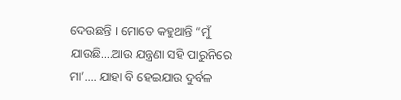ଦେଉଛନ୍ତି । ମୋତେ କହୁଥାନ୍ତି “ମୁଁ ଯାଉଛି….ଆଉ ଯନ୍ତ୍ରଣା ସହି ପାରୁନିରେ ମା’…. ଯାହା ବି ହେଇଯାଉ ଦୁର୍ବଳ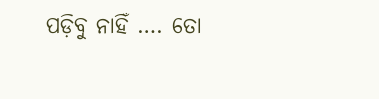ପଡ଼ିବୁ ନାହିଁ …. ତୋ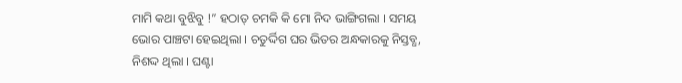ମାମି କଥା ବୁଝିବୁ !” ହଠାତ୍ ଚମକି କି ମୋ ନିଦ ଭାଙ୍ଗିଗଲା । ସମୟ ଭୋର ପାଞ୍ଚଟା ହେଇଥିଲା । ଚତୁର୍ଦ୍ଦିଗ ଘର ଭିତର ଅନ୍ଧକାରକୁ ନିସ୍ତବ୍ଧ, ନିଶଦ୍ଦ ଥିଲା । ଘଣ୍ଟା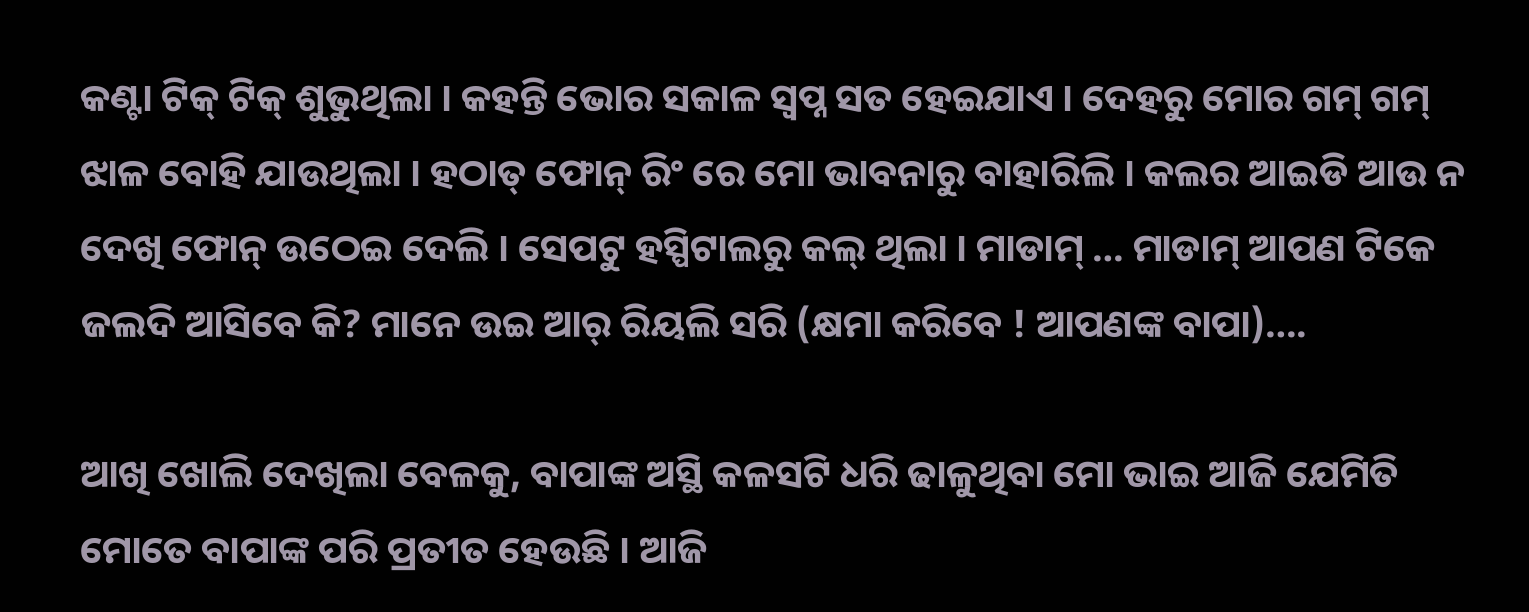କଣ୍ଟା ଟିକ୍ ଟିକ୍ ଶୁଭୁଥିଲା । କହନ୍ତି ଭୋର ସକାଳ ସ୍ବପ୍ନ ସତ ହେଇଯାଏ । ଦେହରୁ ମୋର ଗମ୍ ଗମ୍ ଝାଳ ବୋହି ଯାଉଥିଲା । ହଠାତ୍ ଫୋନ୍ ରିଂ ରେ ମୋ ଭାବନାରୁ ବାହାରିଲି । କଲର ଆଇଡି ଆଉ ନ ଦେଖି ଫୋନ୍ ଉଠେଇ ଦେଲି । ସେପଟୁ ହସ୍ପିଟାଲରୁ କଲ୍ ଥିଲା । ମାଡାମ୍ … ମାଡାମ୍ ଆପଣ ଟିକେ ଜଲଦି ଆସିବେ କି? ମାନେ ଉଇ ଆର୍ ରିୟଲି ସରି (କ୍ଷମା କରିବେ ! ଆପଣଙ୍କ ବାପା)….

ଆଖି ଖୋଲି ଦେଖିଲା ବେଳକୁ, ବାପାଙ୍କ ଅସ୍ଥି କଳସଟି ଧରି ଢାଳୁଥିବା ମୋ ଭାଇ ଆଜି ଯେମିତି ମୋତେ ବାପାଙ୍କ ପରି ପ୍ରତୀତ ହେଉଛି । ଆଜି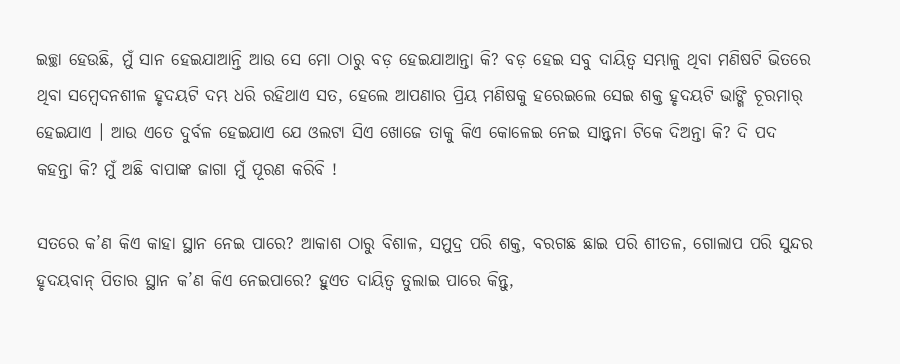ଇଚ୍ଛା ହେଉଛି, ମୁଁ ସାନ ହେଇଯାଆନ୍ତି ଆଉ ସେ ମୋ ଠାରୁ ବଡ଼ ହେଇଯାଆନ୍ତା କି? ବଡ଼ ହେଇ ସବୁ ଦାୟିତ୍ଵ ସମ୍ଭାଳୁ ଥିବା ମଣିଷଟି ଭିତରେ ଥିବା ସମ୍ବେଦନଶୀଳ ହୃଦୟଟି ଦମ୍ଭ ଧରି ରହିଥାଏ ସତ, ହେଲେ ଆପଣାର ପ୍ରିୟ ମଣିଷକୁ ହରେଇଲେ ସେଇ ଶକ୍ତ ହୃଦୟଟି ଭାଙ୍ଗି ଚୂରମାର୍ ହେଇଯାଏ । ଆଉ ଏତେ ଦୁର୍ବଳ ହେଇଯାଏ ଯେ ଓଲଟା ସିଏ ଖୋଜେ ତାକୁ କିଏ କୋଳେଇ ନେଇ ସାନ୍ତ୍ଵନା ଟିକେ ଦିଅନ୍ତା କି? ଦି ପଦ କହନ୍ତା କି? ମୁଁ ଅଛି ବାପାଙ୍କ ଜାଗା ମୁଁ ପୂରଣ କରିବି !

ସତରେ କ’ଣ କିଏ କାହା ସ୍ଥାନ ନେଇ ପାରେ? ଆକାଶ ଠାରୁ ବିଶାଳ, ସମୁଦ୍ର ପରି ଶକ୍ତ, ବରଗଛ ଛାଇ ପରି ଶୀତଳ, ଗୋଲାପ ପରି ସୁନ୍ଦର ହୃଦୟବାନ୍ ପିତାର ସ୍ଥାନ କ’ଣ କିଏ ନେଇପାରେ? ହୁଏତ ଦାୟିତ୍ଵ ତୁଲାଇ ପାରେ କିନ୍ତୁ,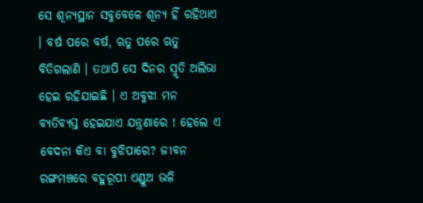ସେ ଶୂନ୍ୟସ୍ଥାନ ସବୁବେଳେ ଶୂନ୍ୟ ହିଁ ରହିଥାଏ । ବର୍ଷ ପରେ ବର୍ଷ, ଋତୁ ପରେ ଋତୁ ବିତିଗଲାଣି । ତଥାପି ସେ ଦିନର ସ୍ମୃତି ଅଲିଭା ହେଇ ରହିଯାଇଛି । ଏ ଅବୁଝା ମନ ବ୍ୟତିବ୍ୟସ୍ତ ହେଇଯାଏ ଯନ୍ତ୍ରଣାରେ ! ହେଲେ ଏ ବେଦନା କିଏ ବା ବୁଝିପାରେ? ଜୀବନ ରଙ୍ଗମଞ୍ଚରେ ବହୁରୂପୀ ଏଣ୍ଡୁଅ ଭଳି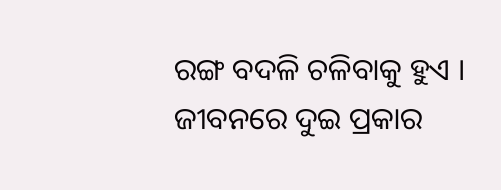ରଙ୍ଗ ବଦଳି ଚଳିବାକୁ ହୁଏ । ଜୀବନରେ ଦୁଇ ପ୍ରକାର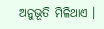ଅନୁଭୂତି ମିଳିଥାଏ ।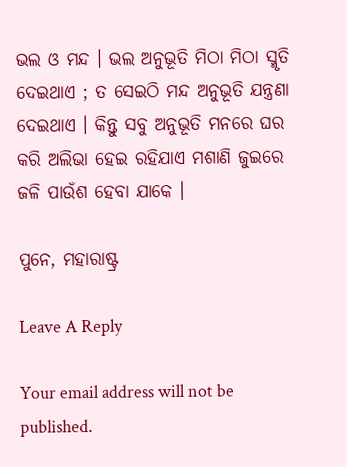ଭଲ ଓ ମନ୍ଦ । ଭଲ ଅନୁଭୂତି ମିଠା ମିଠା ସ୍ମୃତି ଦେଇଥାଏ ; ତ ସେଇଠି ମନ୍ଦ ଅନୁଭୂତି ଯନ୍ତ୍ରଣା ଦେଇଥାଏ । କିନ୍ତୁ ସବୁ ଅନୁଭୂତି ମନରେ ଘର କରି ଅଲିଭା ହେଇ ରହିଯାଏ ମଶାଣି ଜୁଇରେ ଜଳି ପାଉଁଶ ହେବା ଯାକେ ।

ପୁନେ, ମହାରାଷ୍ଟ୍ର

Leave A Reply

Your email address will not be published.